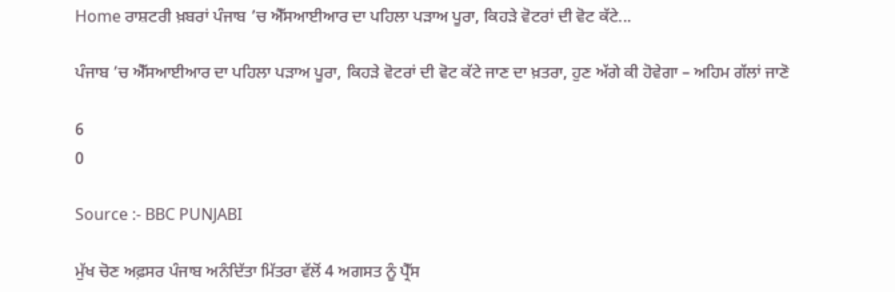Home ਰਾਸ਼ਟਰੀ ਖ਼ਬਰਾਂ ਪੰਜਾਬ ’ਚ ਐੱਸਆਈਆਰ ਦਾ ਪਹਿਲਾ ਪੜਾਅ ਪੂਰਾ, ਕਿਹੜੇ ਵੋਟਰਾਂ ਦੀ ਵੋਟ ਕੱਟੇ...

ਪੰਜਾਬ ’ਚ ਐੱਸਆਈਆਰ ਦਾ ਪਹਿਲਾ ਪੜਾਅ ਪੂਰਾ, ਕਿਹੜੇ ਵੋਟਰਾਂ ਦੀ ਵੋਟ ਕੱਟੇ ਜਾਣ ਦਾ ਖ਼ਤਰਾ, ਹੁਣ ਅੱਗੇ ਕੀ ਹੋਵੇਗਾ – ਅਹਿਮ ਗੱਲਾਂ ਜਾਣੋ

6
0

Source :- BBC PUNJABI

ਮੁੱਖ ਚੋਣ ਅਫ਼ਸਰ ਪੰਜਾਬ ਅਨੰਦਿੱਤਾ ਮਿੱਤਰਾ ਵੱਲੋਂ 4 ਅਗਸਤ ਨੂੰ ਪ੍ਰੈੱਸ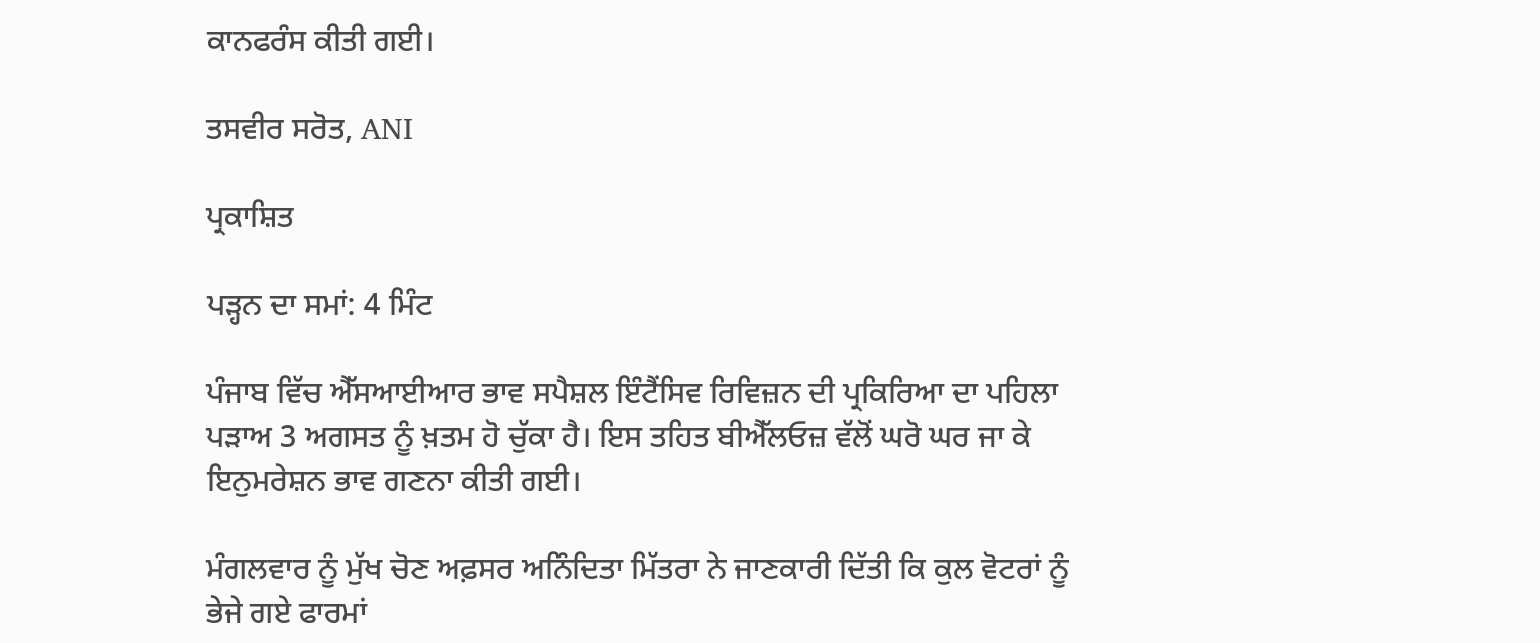ਕਾਨਫਰੰਸ ਕੀਤੀ ਗਈ।

ਤਸਵੀਰ ਸਰੋਤ, ANI

ਪ੍ਰਕਾਸ਼ਿਤ

ਪੜ੍ਹਨ ਦਾ ਸਮਾਂ: 4 ਮਿੰਟ

ਪੰਜਾਬ ਵਿੱਚ ਐੱਸਆਈਆਰ ਭਾਵ ਸਪੈਸ਼ਲ ਇੰਟੈਂਸਿਵ ਰਿਵਿਜ਼ਨ ਦੀ ਪ੍ਰਕਿਰਿਆ ਦਾ ਪਹਿਲਾ ਪੜਾਅ 3 ਅਗਸਤ ਨੂੰ ਖ਼ਤਮ ਹੋ ਚੁੱਕਾ ਹੈ। ਇਸ ਤਹਿਤ ਬੀਐੱਲਓਜ਼ ਵੱਲੋਂ ਘਰੋ ਘਰ ਜਾ ਕੇ ਇਨੁਮਰੇਸ਼ਨ ਭਾਵ ਗਣਨਾ ਕੀਤੀ ਗਈ।

ਮੰਗਲਵਾਰ ਨੂੰ ਮੁੱਖ ਚੋਣ ਅਫ਼ਸਰ ਅਨਿੰਦਿਤਾ ਮਿੱਤਰਾ ਨੇ ਜਾਣਕਾਰੀ ਦਿੱਤੀ ਕਿ ਕੁਲ ਵੋਟਰਾਂ ਨੂੰ ਭੇਜੇ ਗਏ ਫਾਰਮਾਂ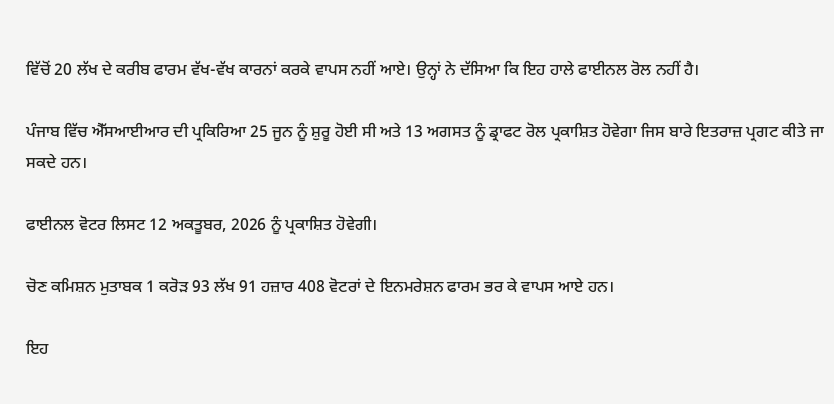ਵਿੱਚੋਂ 20 ਲੱਖ ਦੇ ਕਰੀਬ ਫਾਰਮ ਵੱਖ-ਵੱਖ ਕਾਰਨਾਂ ਕਰਕੇ ਵਾਪਸ ਨਹੀਂ ਆਏ। ਉਨ੍ਹਾਂ ਨੇ ਦੱਸਿਆ ਕਿ ਇਹ ਹਾਲੇ ਫਾਈਨਲ ਰੋਲ ਨਹੀਂ ਹੈ।

ਪੰਜਾਬ ਵਿੱਚ ਐੱਸਆਈਆਰ ਦੀ ਪ੍ਰਕਿਰਿਆ 25 ਜੂਨ ਨੂੰ ਸ਼ੁਰੂ ਹੋਈ ਸੀ ਅਤੇ 13 ਅਗਸਤ ਨੂੰ ਡ੍ਰਾਫਟ ਰੋਲ ਪ੍ਰਕਾਸ਼ਿਤ ਹੋਵੇਗਾ ਜਿਸ ਬਾਰੇ ਇਤਰਾਜ਼ ਪ੍ਰਗਟ ਕੀਤੇ ਜਾ ਸਕਦੇ ਹਨ।

ਫਾਈਨਲ ਵੋਟਰ ਲਿਸਟ 12 ਅਕਤੂਬਰ, 2026 ਨੂੰ ਪ੍ਰਕਾਸ਼ਿਤ ਹੋਵੇਗੀ।

ਚੋਣ ਕਮਿਸ਼ਨ ਮੁਤਾਬਕ 1 ਕਰੋੜ 93 ਲੱਖ 91 ਹਜ਼ਾਰ 408 ਵੋਟਰਾਂ ਦੇ ਇਨਮਰੇਸ਼ਨ ਫਾਰਮ ਭਰ ਕੇ ਵਾਪਸ ਆਏ ਹਨ।

ਇਹ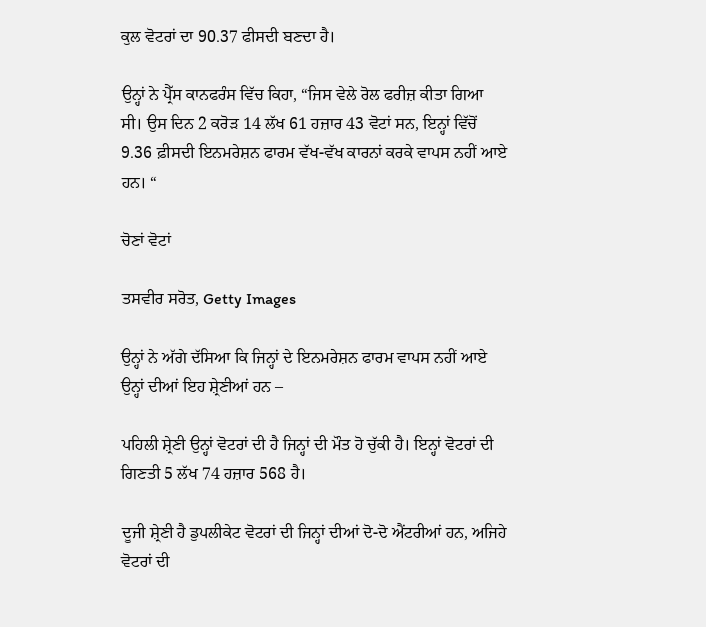ਕੁਲ ਵੋਟਰਾਂ ਦਾ 90.37 ਫੀਸਦੀ ਬਣਦਾ ਹੈ।

ਉਨ੍ਹਾਂ ਨੇ ਪ੍ਰੈੱਸ ਕਾਨਫਰੰਸ ਵਿੱਚ ਕਿਹਾ, “ਜਿਸ ਵੇਲੇ ਰੋਲ ਫਰੀਜ਼ ਕੀਤਾ ਗਿਆ ਸੀ। ਉਸ ਦਿਨ 2 ਕਰੋੜ 14 ਲੱਖ 61 ਹਜ਼ਾਰ 43 ਵੋਟਾਂ ਸਨ, ਇਨ੍ਹਾਂ ਵਿੱਚੋਂ 9.36 ਫ਼ੀਸਦੀ ਇਨਮਰੇਸ਼ਨ ਫਾਰਮ ਵੱਖ-ਵੱਖ ਕਾਰਨਾਂ ਕਰਕੇ ਵਾਪਸ ਨਹੀਂ ਆਏ ਹਨ। “

ਚੋਣਾਂ ਵੋਟਾਂ

ਤਸਵੀਰ ਸਰੋਤ, Getty Images

ਉਨ੍ਹਾਂ ਨੇ ਅੱਗੇ ਦੱਸਿਆ ਕਿ ਜਿਨ੍ਹਾਂ ਦੇ ਇਨਮਰੇਸ਼ਨ ਫਾਰਮ ਵਾਪਸ ਨਹੀਂ ਆਏ ਉਨ੍ਹਾਂ ਦੀਆਂ ਇਹ ਸ਼੍ਰੇਣੀਆਂ ਹਨ –

ਪਹਿਲੀ ਸ਼੍ਰੇਣੀ ਉਨ੍ਹਾਂ ਵੋਟਰਾਂ ਦੀ ਹੈ ਜਿਨ੍ਹਾਂ ਦੀ ਮੌਤ ਹੋ ਚੁੱਕੀ ਹੈ। ਇਨ੍ਹਾਂ ਵੋਟਰਾਂ ਦੀ ਗਿਣਤੀ 5 ਲੱਖ 74 ਹਜ਼ਾਰ 568 ਹੈ।

ਦੂਜੀ ਸ਼੍ਰੇਣੀ ਹੈ ਡੁਪਲੀਕੇਟ ਵੋਟਰਾਂ ਦੀ ਜਿਨ੍ਹਾਂ ਦੀਆਂ ਦੋ-ਦੋ ਐਂਟਰੀਆਂ ਹਨ, ਅਜਿਹੇ ਵੋਟਰਾਂ ਦੀ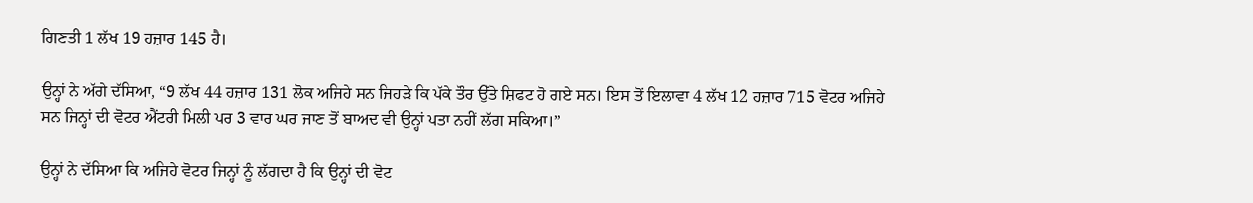ਗਿਣਤੀ 1 ਲੱਖ 19 ਹਜ਼ਾਰ 145 ਹੈ।

ਉਨ੍ਹਾਂ ਨੇ ਅੱਗੇ ਦੱਸਿਆ, “9 ਲੱਖ 44 ਹਜ਼ਾਰ 131 ਲੋਕ ਅਜਿਹੇ ਸਨ ਜਿਹੜੇ ਕਿ ਪੱਕੇ ਤੌਰ ਉੱਤੇ ਸ਼ਿਫਟ ਹੋ ਗਏ ਸਨ। ਇਸ ਤੋਂ ਇਲਾਵਾ 4 ਲੱਖ 12 ਹਜ਼ਾਰ 715 ਵੋਟਰ ਅਜਿਹੇ ਸਨ ਜਿਨ੍ਹਾਂ ਦੀ ਵੋਟਰ ਐਂਟਰੀ ਮਿਲੀ ਪਰ 3 ਵਾਰ ਘਰ ਜਾਣ ਤੋਂ ਬਾਅਦ ਵੀ ਉਨ੍ਹਾਂ ਪਤਾ ਨਹੀਂ ਲੱਗ ਸਕਿਆ।”

ਉਨ੍ਹਾਂ ਨੇ ਦੱਸਿਆ ਕਿ ਅਜਿਹੇ ਵੋਟਰ ਜਿਨ੍ਹਾਂ ਨੂੰ ਲੱਗਦਾ ਹੈ ਕਿ ਉਨ੍ਹਾਂ ਦੀ ਵੋਟ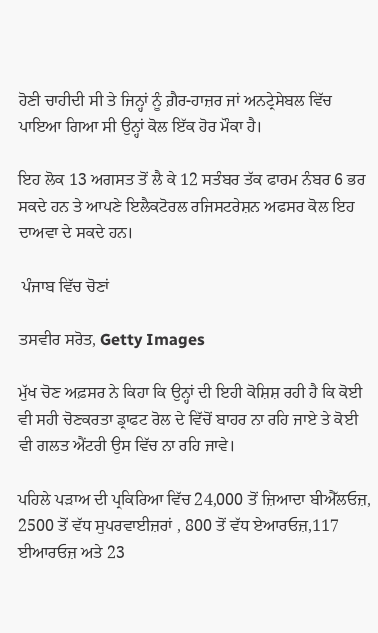ਹੋਣੀ ਚਾਹੀਦੀ ਸੀ ਤੇ ਜਿਨ੍ਹਾਂ ਨੂੰ ਗ਼ੈਰ-ਹਾਜ਼ਰ ਜਾਂ ਅਨਟ੍ਰੇਸੇਬਲ ਵਿੱਚ ਪਾਇਆ ਗਿਆ ਸੀ ਉਨ੍ਹਾਂ ਕੋਲ ਇੱਕ ਹੋਰ ਮੌਕਾ ਹੈ।

ਇਹ ਲੋਕ 13 ਅਗਸਤ ਤੋਂ ਲੈ ਕੇ 12 ਸਤੰਬਰ ਤੱਕ ਫਾਰਮ ਨੰਬਰ 6 ਭਰ ਸਕਦੇ ਹਨ ਤੇ ਆਪਣੇ ਇਲੈਕਟੋਰਲ ਰਜਿਸਟਰੇਸ਼ਨ ਅਫਸਰ ਕੋਲ ਇਹ ਦਾਅਵਾ ਦੇ ਸਕਦੇ ਹਨ।

 ਪੰਜਾਬ ਵਿੱਚ ਚੋਣਾਂ

ਤਸਵੀਰ ਸਰੋਤ, Getty Images

ਮੁੱਖ ਚੋਣ ਅਫ਼ਸਰ ਨੇ ਕਿਹਾ ਕਿ ਉਨ੍ਹਾਂ ਦੀ ਇਹੀ ਕੋਸ਼ਿਸ਼ ਰਹੀ ਹੈ ਕਿ ਕੋਈ ਵੀ ਸਹੀ ਚੋਣਕਰਤਾ ਡ੍ਰਾਫਟ ਰੋਲ ਦੇ ਵਿੱਚੋਂ ਬਾਹਰ ਨਾ ਰਹਿ ਜਾਏ ਤੇ ਕੋਈ ਵੀ ਗਲਤ ਐਂਟਰੀ ਉਸ ਵਿੱਚ ਨਾ ਰਹਿ ਜਾਵੇ।

ਪਹਿਲੇ ਪੜਾਅ ਦੀ ਪ੍ਰਕਿਰਿਆ ਵਿੱਚ 24,000 ਤੋਂ ਜ਼ਿਆਦਾ ਬੀਐੱਲਓਜ਼, 2500 ਤੋਂ ਵੱਧ ਸੁਪਰਵਾਈਜ਼ਰਾਂ , 800 ਤੋਂ ਵੱਧ ਏਆਰਓਜ਼,117 ਈਆਰਓਜ਼ ਅਤੇ 23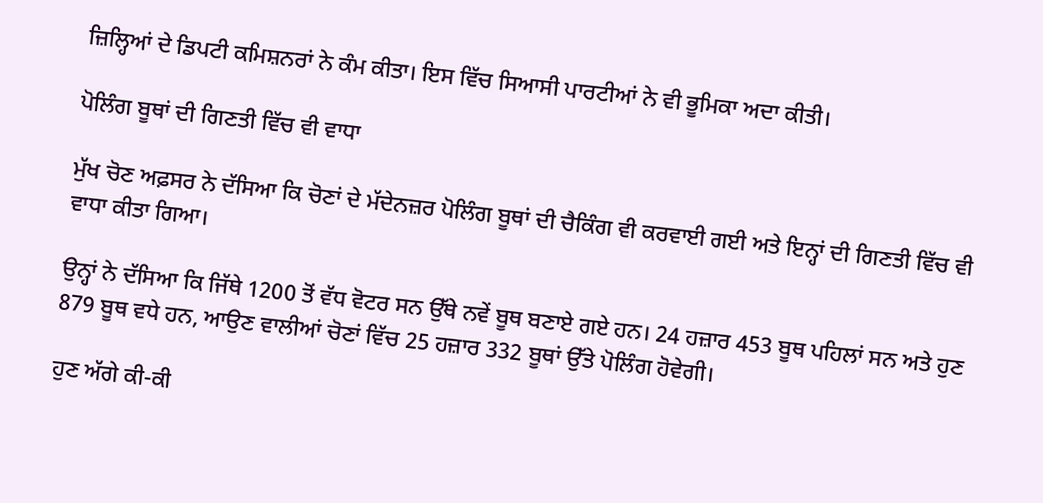ਜ਼ਿਲ੍ਹਿਆਂ ਦੇ ਡਿਪਟੀ ਕਮਿਸ਼ਨਰਾਂ ਨੇ ਕੰਮ ਕੀਤਾ। ਇਸ ਵਿੱਚ ਸਿਆਸੀ ਪਾਰਟੀਆਂ ਨੇ ਵੀ ਭੂਮਿਕਾ ਅਦਾ ਕੀਤੀ।

ਪੋਲਿੰਗ ਬੂਥਾਂ ਦੀ ਗਿਣਤੀ ਵਿੱਚ ਵੀ ਵਾਧਾ

ਮੁੱਖ ਚੋਣ ਅਫ਼ਸਰ ਨੇ ਦੱਸਿਆ ਕਿ ਚੋਣਾਂ ਦੇ ਮੱਦੇਨਜ਼ਰ ਪੋਲਿੰਗ ਬੂਥਾਂ ਦੀ ਚੈਕਿੰਗ ਵੀ ਕਰਵਾਈ ਗਈ ਅਤੇ ਇਨ੍ਹਾਂ ਦੀ ਗਿਣਤੀ ਵਿੱਚ ਵੀ ਵਾਧਾ ਕੀਤਾ ਗਿਆ।

ਉਨ੍ਹਾਂ ਨੇ ਦੱਸਿਆ ਕਿ ਜਿੱਥੇ 1200 ਤੋਂ ਵੱਧ ਵੋਟਰ ਸਨ ਉੱਥੇ ਨਵੇਂ ਬੂਥ ਬਣਾਏ ਗਏ ਹਨ। 24 ਹਜ਼ਾਰ 453 ਬੂਥ ਪਹਿਲਾਂ ਸਨ ਅਤੇ ਹੁਣ 879 ਬੂਥ ਵਧੇ ਹਨ, ਆਉਣ ਵਾਲੀਆਂ ਚੋਣਾਂ ਵਿੱਚ 25 ਹਜ਼ਾਰ 332 ਬੂਥਾਂ ਉੱਤੇ ਪੋਲਿੰਗ ਹੋਵੇਗੀ।

ਹੁਣ ਅੱਗੇ ਕੀ-ਕੀ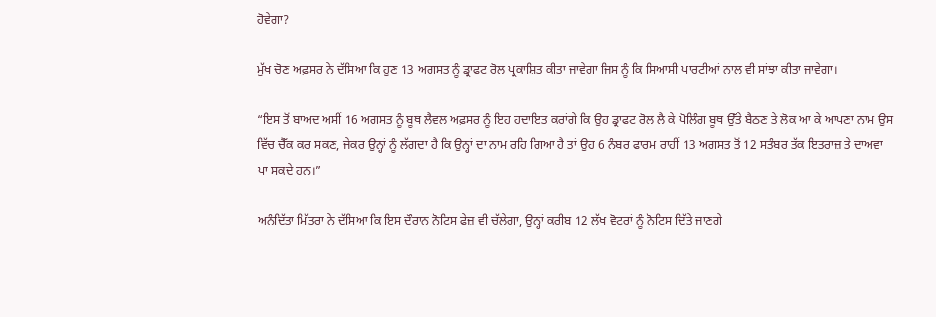ਹੋਵੇਗਾ?

ਮੁੱਖ ਚੋਣ ਅਫ਼ਸਰ ਨੇ ਦੱਸਿਆ ਕਿ ਹੁਣ 13 ਅਗਸਤ ਨੂੰ ਡ੍ਰਾਫਟ ਰੋਲ ਪ੍ਰਕਾਸ਼ਿਤ ਕੀਤਾ ਜਾਵੇਗਾ ਜਿਸ ਨੂੰ ਕਿ ਸਿਆਸੀ ਪਾਰਟੀਆਂ ਨਾਲ ਵੀ ਸਾਂਝਾ ਕੀਤਾ ਜਾਵੇਗਾ।

“ਇਸ ਤੋਂ ਬਾਅਦ ਅਸੀਂ 16 ਅਗਸਤ ਨੂੰ ਬੂਥ ਲੈਵਲ ਅਫ਼ਸਰ ਨੂੰ ਇਹ ਹਦਾਇਤ ਕਰਾਂਗੇ ਕਿ ਉਹ ਡ੍ਰਾਫਟ ਰੋਲ ਲੈ ਕੇ ਪੋਲਿੰਗ ਬੂਥ ਉੱਤੇ ਬੈਠਣ ਤੇ ਲੋਕ ਆ ਕੇ ਆਪਣਾ ਨਾਮ ਉਸ ਵਿੱਚ ਚੈੱਕ ਕਰ ਸਕਣ, ਜੇਕਰ ਉਨ੍ਹਾਂ ਨੂੰ ਲੱਗਦਾ ਹੈ ਕਿ ਉਨ੍ਹਾਂ ਦਾ ਨਾਮ ਰਹਿ ਗਿਆ ਹੈ ਤਾਂ ਉਹ 6 ਨੰਬਰ ਫਾਰਮ ਰਾਹੀਂ 13 ਅਗਸਤ ਤੋਂ 12 ਸਤੰਬਰ ਤੱਕ ਇਤਰਾਜ਼ ਤੇ ਦਾਅਵਾ ਪਾ ਸਕਦੇ ਹਨ।”

ਅਨੰਦਿੱਤਾ ਮਿੱਤਰਾ ਨੇ ਦੱਸਿਆ ਕਿ ਇਸ ਦੌਰਾਨ ਨੋਟਿਸ ਫੇਜ਼ ਵੀ ਚੱਲੇਗਾ, ਉਨ੍ਹਾਂ ਕਰੀਬ 12 ਲੱਖ ਵੋਟਰਾਂ ਨੂੰ ਨੋਟਿਸ ਦਿੱਤੇ ਜਾਣਗੇ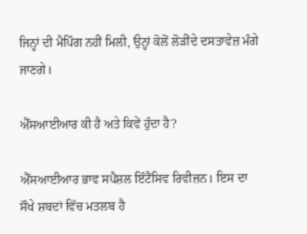ਜਿਨ੍ਹਾਂ ਦੀ ਮੈਪਿੰਗ ਨਹੀਂ ਮਿਲੀ, ਉਨ੍ਹਾਂ ਕੋਲੋਂ ਲੋੜੀਂਦੇ ਦਸਤਾਵੇਜ਼ ਮੰਗੇ ਜਾਣਗੇ।

ਐੱਸਆਈਆਰ ਕੀ ਹੈ ਅਤੇ ਕਿਵੇਂ ਹੁੰਦਾ ਹੈ?

ਐੱਸਆਈਆਰ ਭਾਵ ਸਪੈਸ਼ਲ ਇੰਟੈਂਸਿਵ ਰਿਵੀਜ਼ਨ। ਇਸ ਦਾ ਸੌਖੇ ਸ਼ਬਦਾਂ ਵਿੱਚ ਮਤਲਬ ਹੈ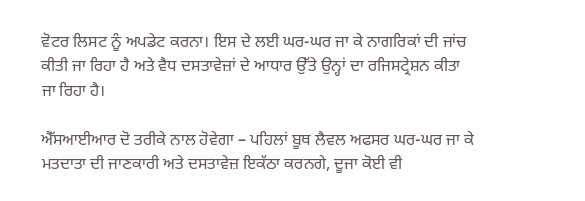ਵੋਟਰ ਲਿਸਟ ਨੂੰ ਅਪਡੇਟ ਕਰਨਾ। ਇਸ ਦੇ ਲਈ ਘਰ-ਘਰ ਜਾ ਕੇ ਨਾਗਰਿਕਾਂ ਦੀ ਜਾਂਚ ਕੀਤੀ ਜਾ ਰਿਹਾ ਹੈ ਅਤੇ ਵੈਧ ਦਸਤਾਵੇਜ਼ਾਂ ਦੇ ਆਧਾਰ ਉੱਤੇ ਉਨ੍ਹਾਂ ਦਾ ਰਜਿਸਟ੍ਰੇਸ਼ਨ ਕੀਤਾ ਜਾ ਰਿਹਾ ਹੈ।

ਐੱਸਆਈਆਰ ਦੋ ਤਰੀਕੇ ਨਾਲ ਹੋਵੇਗਾ – ਪਹਿਲਾਂ ਬੂਥ ਲੈਵਲ ਅਫਸਰ ਘਰ-ਘਰ ਜਾ ਕੇ ਮਤਦਾਤਾ ਦੀ ਜਾਣਕਾਰੀ ਅਤੇ ਦਸਤਾਵੇਜ਼ ਇਕੱਠਾ ਕਰਨਗੇ, ਦੂਜਾ ਕੋਈ ਵੀ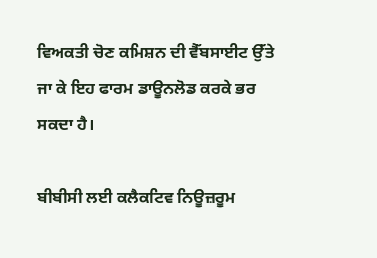ਵਿਅਕਤੀ ਚੋਣ ਕਮਿਸ਼ਨ ਦੀ ਵੈੱਬਸਾਈਟ ਉੱਤੇ ਜਾ ਕੇ ਇਹ ਫਾਰਮ ਡਾਊਨਲੋਡ ਕਰਕੇ ਭਰ ਸਕਦਾ ਹੈ।

ਬੀਬੀਸੀ ਲਈ ਕਲੈਕਟਿਵ ਨਿਊਜ਼ਰੂਮ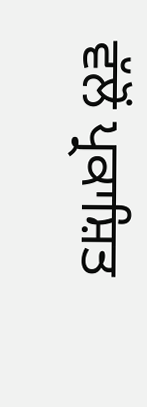ਵੱਲੋਂ ਪ੍ਰਕਾਸ਼ਿਤ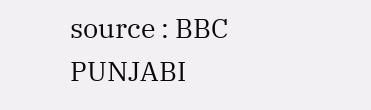source : BBC PUNJABI